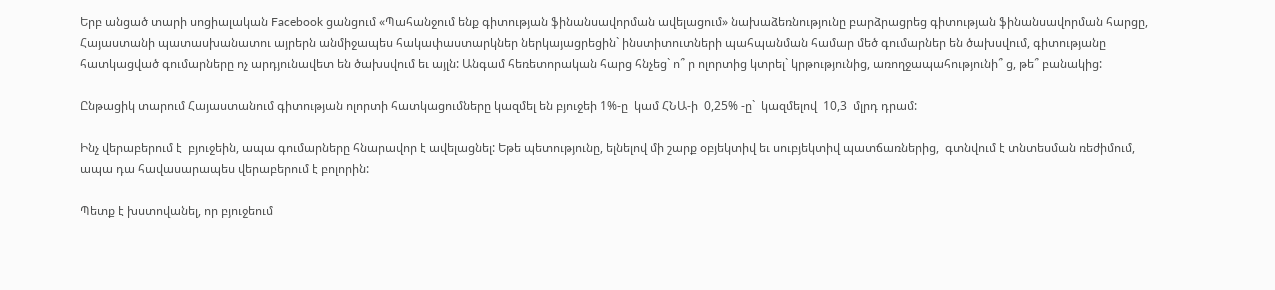Երբ անցած տարի սոցիալական Facebook ցանցում «Պահանջում ենք գիտության ֆինանսավորման ավելացում» նախաձեռնությունը բարձրացրեց գիտության ֆինանսավորման հարցը, Հայաստանի պատասխանատու այրերն անմիջապես հակափաստարկներ ներկայացրեցին` ինստիտուտների պահպանման համար մեծ գումարներ են ծախսվում, գիտությանը հատկացված գումարները ոչ արդյունավետ են ծախսվում եւ այլն: Անգամ հեռետորական հարց հնչեց` ո՞ ր ոլորտից կտրել` կրթությունից, առողջապահությունի՞ ց, թե՞ բանակից:

Ընթացիկ տարում Հայաստանում գիտության ոլորտի հատկացումները կազմել են բյուջեի 1%-ը  կամ ՀՆԱ-ի  0,25% -ը`  կազմելով  10,3  մլրդ դրամ:

Ինչ վերաբերում է  բյուջեին, ապա գումարները հնարավոր է ավելացնել: Եթե պետությունը, ելնելով մի շարք օբյեկտիվ եւ սուբյեկտիվ պատճառներից,  գտնվում է տնտեսման ռեժիմում, ապա դա հավասարապես վերաբերում է բոլորին:

Պետք է խստովանել, որ բյուջեում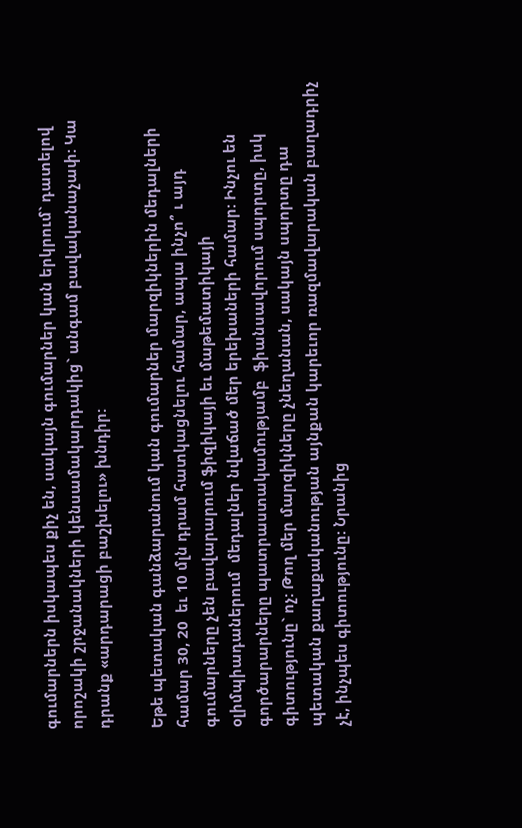գումարներն իսկապես քիչ են, սակայն գումարներ կան երկրում` դատելով  որոշակի շրջանակների կենսամակարդակից` անգամ բավականաչափ: Կա դրանք «արդարացի բաշխելու» խնդիր:

Եթե պետական գանձարանում կան գումարներ մարզիկներին մեդալների համար 30, 20  եւ 10 մլն դրամ հատկացնելու համար, ապա ինչո՞ ւ այդ գումարները չեն բավարարում ֆիզիկայի եւ մաթեմատիկայի  օլիմպիադաներում  մեդալներ նվաճած մեր երեխաների համար: Ինչու են գործարարները պատրաստակամությամբ  ֆիանսավորում սպորտը, իսկ գիտությունը` ոչ: Թող մեր մարզիկները չնեղանան, սակայն սպորտը դա պետական քաղաքականության այնքան կարեւոր ռազմավարական բաղադրիչ չէ, ինչպես գիտությունը: Նրանից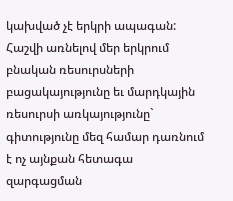կախված չէ երկրի ապագան: Հաշվի առնելով մեր երկրում բնական ռեսուրսների բացակայությունը եւ մարդկային ռեսուրսի առկայությունը` գիտությունը մեզ համար դառնում է ոչ այնքան հետագա զարգացման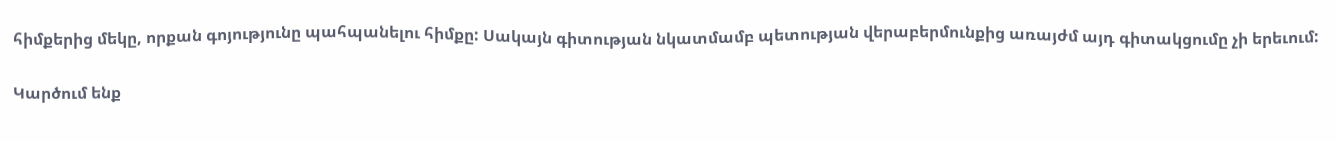հիմքերից մեկը, որքան գոյությունը պահպանելու հիմքը: Սակայն գիտության նկատմամբ պետության վերաբերմունքից առայժմ այդ գիտակցումը չի երեւում:

Կարծում ենք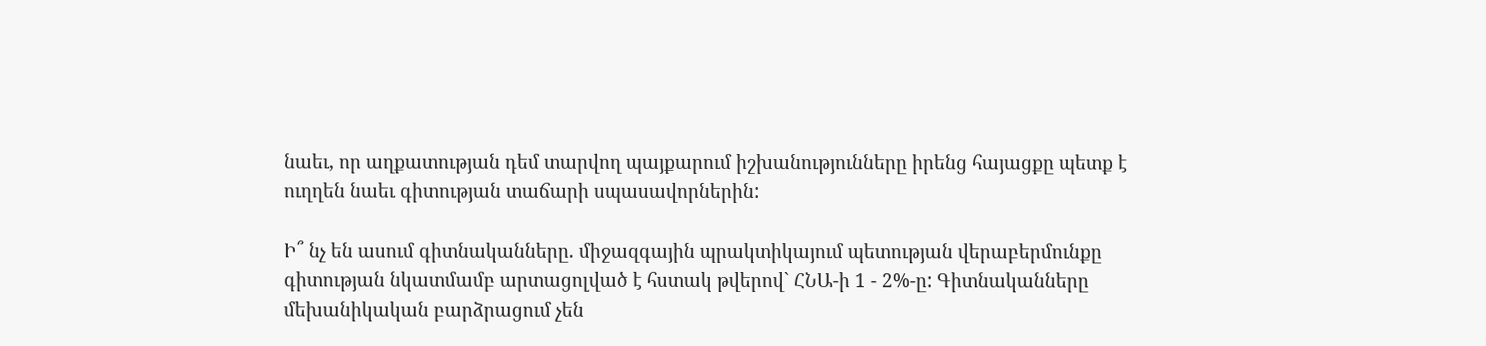նաեւ, որ աղքատության դեմ տարվող պայքարում իշխանությունները իրենց հայացքը պետք է ուղղեն նաեւ գիտության տաճարի սպասավորներին:

Ի՞ նչ են ասում գիտնականները. միջազգային պրակտիկայում պետության վերաբերմունքը գիտության նկատմամբ արտացոլված է հստակ թվերով` ՀՆԱ-ի 1 - 2%-ը: Գիտնականները մեխանիկական բարձրացում չեն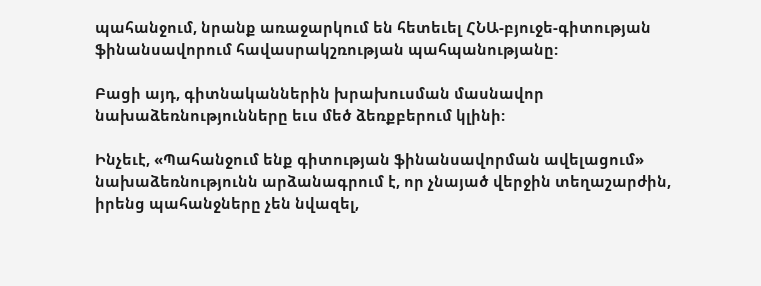պահանջում, նրանք առաջարկում են հետեւել ՀՆԱ-բյուջե-գիտության ֆինանսավորում հավասրակշռության պահպանությանը:

Բացի այդ, գիտնականներին խրախուսման մասնավոր նախաձեռնությունները եւս մեծ ձեռքբերում կլինի:

Ինչեւէ, «Պահանջում ենք գիտության ֆինանսավորման ավելացում» նախաձեռնությունն արձանագրում է, որ չնայած վերջին տեղաշարժին, իրենց պահանջները չեն նվազել,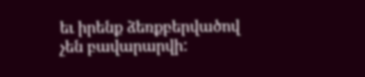եւ իրենք ձեռքբերվածով չեն բավարարվի: